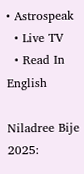• Astrospeak
  • Live TV
  • Read In English

Niladree Bije 2025: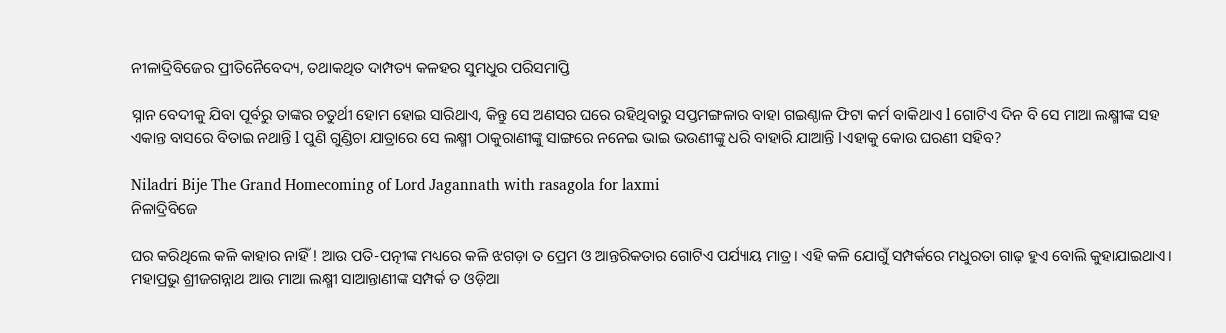ନୀଳାଦ୍ରିବିଜେର ପ୍ରୀତିନୈବେଦ୍ୟ, ତଥାକଥିତ ଦାମ୍ପତ୍ୟ କଳହର ସୁମଧୁର ପରିସମାପ୍ତି

ସ୍ନାନ ବେଦୀକୁ ଯିବା ପୂର୍ବରୁ ତାଙ୍କର ଚତୁର୍ଥୀ ହୋମ ହୋଇ ସାରିଥାଏ, କିନ୍ତୁ ସେ ଅଣସର ଘରେ ରହିଥିବାରୁ ସପ୍ତମଙ୍ଗଳାର ବାହା ଗଇଣ୍ଠାଳ ଫିଟା କର୍ମ ବାକିଥାଏ l ଗୋଟିଏ ଦିନ ବି ସେ ମାଆ ଲକ୍ଷ୍ମୀଙ୍କ ସହ ଏକାନ୍ତ ବାସରେ ବିତାଇ ନଥାନ୍ତି l ପୁଣି ଗୁଣ୍ଡିଚା ଯାତ୍ରାରେ ସେ ଲକ୍ଷ୍ମୀ ଠାକୁରାଣୀଙ୍କୁ ସାଙ୍ଗରେ ନନେଇ ଭାଇ ଭଉଣୀଙ୍କୁ ଧରି ବାହାରି ଯାଆନ୍ତି lଏହାକୁ କୋଉ ଘରଣୀ ସହିବ?

Niladri Bije The Grand Homecoming of Lord Jagannath with rasagola for laxmi
ନିଳାଦ୍ରିବିଜେ

ଘର କରିଥିଲେ କଳି କାହାର ନାହିଁ ! ଆଉ ପତି-ପତ୍ନୀଙ୍କ ମଧ୍ୟରେ କଳି ଝଗଡ଼ା ତ ପ୍ରେମ ଓ ଆନ୍ତରିକତାର ଗୋଟିଏ ପର୍ଯ୍ୟାୟ ମାତ୍ର। ଏହି କଳି ଯୋଗୁଁ ସମ୍ପର୍କରେ ମଧୁରତା ଗାଢ଼ ହୁଏ ବୋଲି କୁହାଯାଇଥାଏ। ମହାପ୍ରଭୁ ଶ୍ରୀଜଗନ୍ନାଥ ଆଉ ମାଆ ଲକ୍ଷ୍ମୀ ସାଆନ୍ତାଣୀଙ୍କ ସମ୍ପର୍କ ତ ଓଡ଼ିଆ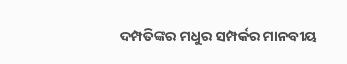ଦମ୍ପତିଙ୍କର ମଧୁର ସମ୍ପର୍କର ମାନବୀୟ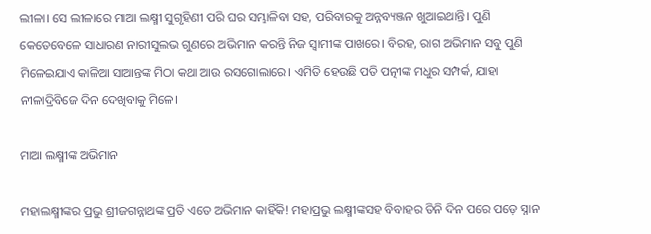ଲୀଳା। ସେ ଲୀଳାରେ ମାଆ ଲକ୍ଷ୍ମୀ ସୁଗୃହିଣୀ ପରି ଘର ସମ୍ଭାଳିବା ସହ, ପରିବାରକୁ ଅନ୍ନବ୍ୟଞ୍ଜନ ଖୁଆଇଥାନ୍ତି। ପୁଣି କେତେବେଳେ ସାଧାରଣ ନାରୀସୁଲଭ ଗୁଣରେ ଅଭିମାନ କରନ୍ତି ନିଜ ସ୍ଵାମୀଙ୍କ ପାଖରେ। ବିରହ, ରାଗ ଅଭିମାନ ସବୁ ପୁଣି ମିଳେଇଯାଏ କାଳିଆ ସାଆନ୍ତଙ୍କ ମିଠା କଥା ଆଉ ରସଗୋଲାରେ। ଏମିତି ହେଉଛି ପତି ପତ୍ନୀଙ୍କ ମଧୁର ସମ୍ପର୍କ, ଯାହା ନୀଳାଦ୍ରିବିଜେ ଦିନ ଦେଖିବାକୁ ମିଳେ।

ମାଆ ଲକ୍ଷ୍ମୀଙ୍କ ଅଭିମାନ

ମହାଲକ୍ଷ୍ମୀଙ୍କର ପ୍ରଭୁ ଶ୍ରୀଜଗନ୍ନାଥଙ୍କ ପ୍ରତି ଏତେ ଅଭିମାନ କାହିଁକି! ମହାପ୍ରଭୁ ଲକ୍ଷ୍ମୀଙ୍କସହ ବିବାହର ତିନି ଦିନ ପରେ ପଡ଼େ ସ୍ନାନ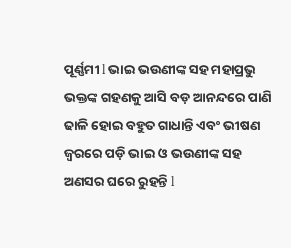ପୂର୍ଣ୍ଣମୀ l ଭାଇ ଭଉଣୀଙ୍କ ସହ ମହାପ୍ରଭୁ ଭକ୍ତଙ୍କ ଗହଣକୁ ଆସି ବଡ଼ ଆନନ୍ଦରେ ପାଣି ଢାଳି ହୋଇ ବହୁତ ଗାଧାନ୍ତି ଏବଂ ଭୀଷଣ ଜ୍ୱରରେ ପଡ଼ି ଭାଇ ଓ ଭଉଣୀଙ୍କ ସହ ଅଣସର ଘରେ ରୁହନ୍ତି l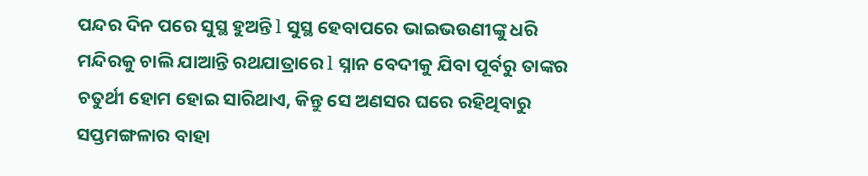ପନ୍ଦର ଦିନ ପରେ ସୁସ୍ଥ ହୁଅନ୍ତି l ସୁସ୍ଥ ହେବାପରେ ଭାଇଭଉଣୀଙ୍କୁ ଧରି ମନ୍ଦିରକୁ ଚାଲି ଯାଆନ୍ତି ରଥଯାତ୍ରାରେ l ସ୍ନାନ ବେଦୀକୁ ଯିବା ପୂର୍ବରୁ ତାଙ୍କର ଚତୁର୍ଥୀ ହୋମ ହୋଇ ସାରିଥାଏ, କିନ୍ତୁ ସେ ଅଣସର ଘରେ ରହିଥିବାରୁ ସପ୍ତମଙ୍ଗଳାର ବାହା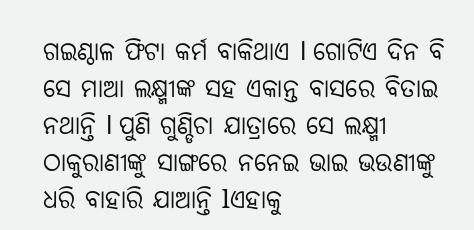ଗଇଣ୍ଠାଳ ଫିଟା କର୍ମ ବାକିଥାଏ l ଗୋଟିଏ ଦିନ ବି ସେ ମାଆ ଲକ୍ଷ୍ମୀଙ୍କ ସହ ଏକାନ୍ତ ବାସରେ ବିତାଇ ନଥାନ୍ତି l ପୁଣି ଗୁଣ୍ଡିଚା ଯାତ୍ରାରେ ସେ ଲକ୍ଷ୍ମୀ ଠାକୁରାଣୀଙ୍କୁ ସାଙ୍ଗରେ ନନେଇ ଭାଇ ଭଉଣୀଙ୍କୁ ଧରି ବାହାରି ଯାଆନ୍ତି lଏହାକୁ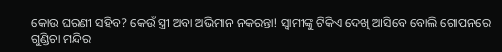କୋଉ ଘରଣୀ ସହିବ? କେଉଁ ସ୍ତ୍ରୀ ଅବା ଅଭିମାନ ନକରନ୍ତା! ସ୍ବାମୀଙ୍କୁ ଟିକିଏ ଦେଖି ଆସିବେ ବୋଲି ଗୋପନରେ ଗୁଣ୍ଡିଚା ମନ୍ଦିର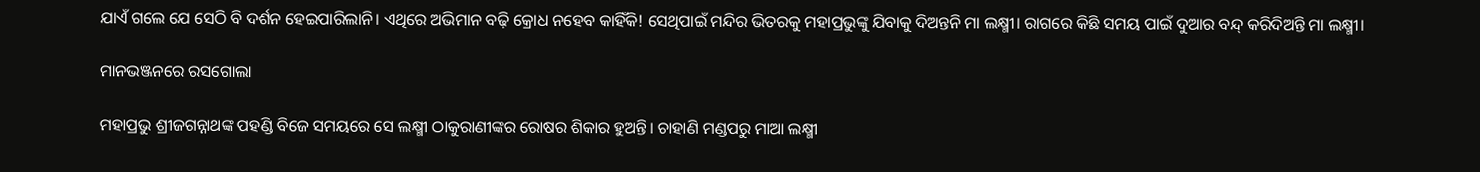ଯାଏଁ ଗଲେ ଯେ ସେଠି ବି ଦର୍ଶନ ହେଇପାରିଲାନି। ଏଥିରେ ଅଭିମାନ ବଢ଼ି କ୍ରୋଧ ନହେବ କାହିଁକି! ସେଥିପାଇଁ ମନ୍ଦିର ଭିତରକୁ ମହାପ୍ରଭୁଙ୍କୁ ଯିବାକୁ ଦିଅନ୍ତନି ମା ଲକ୍ଷ୍ମୀ। ରାଗରେ କିଛି ସମୟ ପାଇଁ ଦୁଆର ବନ୍ଦ୍ କରିଦିଅନ୍ତି ମା ଲକ୍ଷ୍ମୀ।

ମାନଭଞ୍ଜନରେ ରସଗୋଲା

ମହାପ୍ରଭୁ ଶ୍ରୀଜଗନ୍ନାଥଙ୍କ ପହଣ୍ଡି ବିଜେ ସମୟରେ ସେ ଲକ୍ଷ୍ମୀ ଠାକୁରାଣୀଙ୍କର ରୋଷର ଶିକାର ହୁଅନ୍ତି। ଚାହାଣି ମଣ୍ଡପରୁ ମାଆ ଲକ୍ଷ୍ମୀ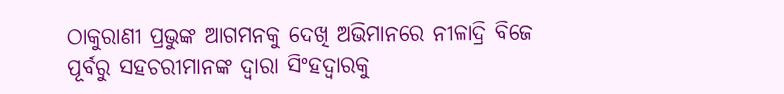ଠାକୁରାଣୀ ପ୍ରଭୁଙ୍କ ଆଗମନକୁ ଦେଖି ଅଭିମାନରେ ନୀଳାଦ୍ରି ବିଜେ ପୂର୍ବରୁ ସହଚରୀମାନଙ୍କ ଦ୍ଵାରା ସିଂହଦ୍ଵାରକୁ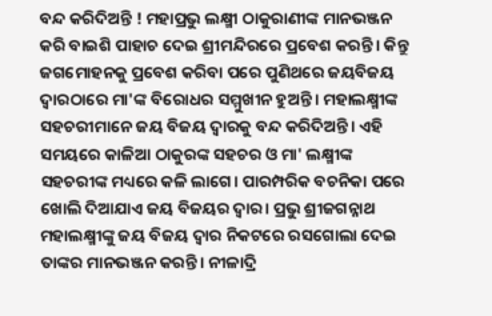ବନ୍ଦ କରିଦିଅନ୍ତି ! ମହାପ୍ରଭୁ ଲକ୍ଷ୍ମୀ ଠାକୁରାଣୀଙ୍କ ମାନଭଞ୍ଜନ କରି ବାଇଶି ପାହାଚ ଦେଇ ଶ୍ରୀମନ୍ଦିରରେ ପ୍ରବେଶ କରନ୍ତି। କିନ୍ତୁ ଜଗମୋହନକୁ ପ୍ରବେଶ କରିବା ପରେ ପୁଣିଥରେ ଜୟବିଜୟ ଦ୍ଵାରଠାରେ ମା'ଙ୍କ ବିରୋଧର ସମ୍ମୁଖୀନ ହୁଅନ୍ତି। ମହାଲକ୍ଷ୍ମୀଙ୍କ ସହଚରୀମାନେ ଜୟ ବିଜୟ ଦ୍ୱାରକୁ ବନ୍ଦ କରିଦିଅନ୍ତି। ଏହି ସମୟରେ କାଳିଆ ଠାକୁରଙ୍କ ସହଚର ଓ ମା' ଲକ୍ଷ୍ମୀଙ୍କ ସହଚରୀଙ୍କ ମଧ୍ୟରେ କଳି ଲାଗେ। ପାରମ୍ପରିକ ବଚନିକା ପରେ ଖୋଲି ଦିଆଯାଏ ଜୟ ବିଜୟର ଦ୍ଵାର। ପ୍ରଭୁ ଶ୍ରୀଜଗନ୍ନାଥ ମହାଲକ୍ଷ୍ମୀଙ୍କୁ ଜୟ ବିଜୟ ଦ୍ଵାର ନିକଟରେ ରସଗୋଲା ଦେଇ ତାଙ୍କର ମାନଭଞ୍ଜନ କରନ୍ତି। ନୀଳାଦ୍ରି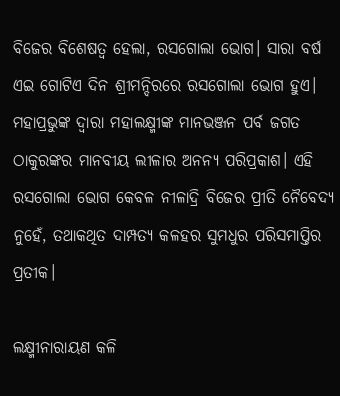ବିଜେର ବିଶେଷତ୍ଵ ହେଲା, ରସଗୋଲା ଭୋଗ। ସାରା ବର୍ଷ ଏଇ ଗୋଟିଏ ଦିନ ଶ୍ରୀମନ୍ଦିରରେ ରସଗୋଲା ଭୋଗ ହୁଏ। ମହାପ୍ରଭୁଙ୍କ ଦ୍ଵାରା ମହାଲକ୍ଷ୍ମୀଙ୍କ ମାନଭଞ୍ଜନ ପର୍ବ ଜଗତ ଠାକୁରଙ୍କର ମାନବୀୟ ଲୀଳାର ଅନନ୍ୟ ପରିପ୍ରକାଶ। ଏହି ରସଗୋଲା ଭୋଗ କେବଳ ନୀଳାଦ୍ରି ବିଜେର ପ୍ରୀତି ନୈବେଦ୍ୟ ନୁହେଁ, ତଥାକଥିତ ଦାମ୍ପତ୍ୟ କଳହର ସୁମଧୁର ପରିସମାପ୍ତିର ପ୍ରତୀକ।

ଲକ୍ଷ୍ମୀନାରାୟଣ କଳି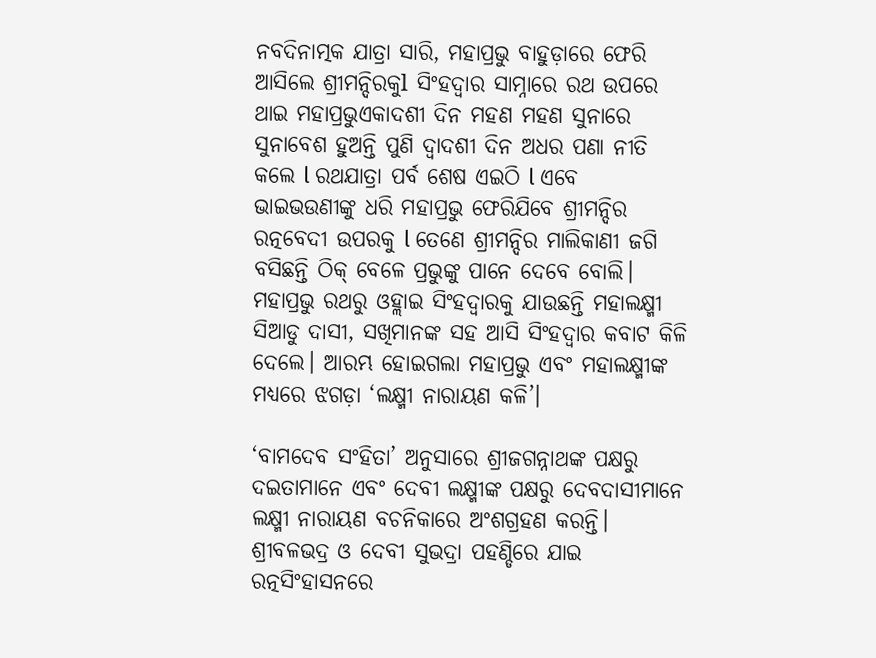ନବଦିନାତ୍ମକ ଯାତ୍ରା ସାରି, ମହାପ୍ରଭୁ ବାହୁଡ଼ାରେ ଫେରି ଆସିଲେ ଶ୍ରୀମନ୍ଦିରକୁl ସିଂହଦ୍ୱାର ସାମ୍ନାରେ ରଥ ଉପରେ ଥାଇ ମହାପ୍ରଭୁଏକାଦଶୀ ଦିନ ମହଣ ମହଣ ସୁନାରେ ସୁନାବେଶ ହୁଅନ୍ତି ପୁଣି ଦ୍ୱାଦଶୀ ଦିନ ଅଧର ପଣା ନୀତି କଲେ l ରଥଯାତ୍ରା ପର୍ବ ଶେଷ ଏଇଠି l ଏବେ ଭାଇଭଉଣୀଙ୍କୁ ଧରି ମହାପ୍ରଭୁ ଫେରିଯିବେ ଶ୍ରୀମନ୍ଦିର ରତ୍ନବେଦୀ ଉପରକୁ l ତେଣେ ଶ୍ରୀମନ୍ଦିର ମାଲିକାଣୀ ଜଗି ବସିଛନ୍ତି ଠିକ୍ ବେଳେ ପ୍ରଭୁଙ୍କୁ ପାନେ ଦେବେ ବୋଲି। ମହାପ୍ରଭୁ ରଥରୁ ଓହ୍ଲାଇ ସିଂହଦ୍ୱାରକୁ ଯାଉଛନ୍ତି ମହାଲକ୍ଷ୍ମୀ ସିଆଡୁ ଦାସୀ, ସଖିମାନଙ୍କ ସହ ଆସି ସିଂହଦ୍ୱାର କବାଟ କିଳି ଦେଲେ। ଆରମ୍ଭ ହୋଇଗଲା ମହାପ୍ରଭୁ ଏବଂ ମହାଲକ୍ଷ୍ମୀଙ୍କ ମଧ୍ୟରେ ଝଗଡ଼ା ‘ଲକ୍ଷ୍ମୀ ନାରାୟଣ କଳି’।

‘ବାମଦେବ ସଂହିତା’ ଅନୁସାରେ ଶ୍ରୀଜଗନ୍ନାଥଙ୍କ ପକ୍ଷରୁ ଦଇତାମାନେ ଏବଂ ଦେବୀ ଲକ୍ଷ୍ମୀଙ୍କ ପକ୍ଷରୁ ଦେବଦାସୀମାନେ ଲକ୍ଷ୍ମୀ ନାରାୟଣ ବଚନିକାରେ ଅଂଶଗ୍ରହଣ କରନ୍ତି। ଶ୍ରୀବଳଭଦ୍ର ଓ ଦେବୀ ସୁଭଦ୍ରା ପହଣ୍ଡିରେ ଯାଇ ରତ୍ନସିଂହାସନରେ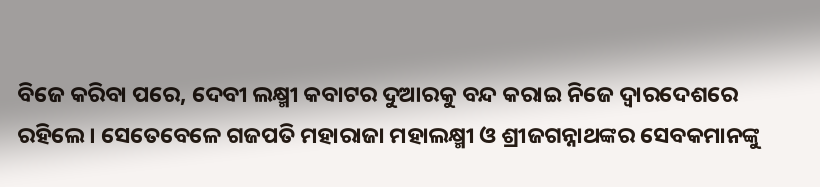ବିଜେ କରିବା ପରେ, ଦେବୀ ଲକ୍ଷ୍ମୀ କବାଟର ଦୁଆରକୁ ବନ୍ଦ କରାଇ ନିଜେ ଦ୍ୱାରଦେଶରେ ରହିଲେ। ସେତେବେଳେ ଗଜପତି ମହାରାଜା ମହାଲକ୍ଷ୍ମୀ ଓ ଶ୍ରୀଜଗନ୍ନାଥଙ୍କର ସେବକମାନଙ୍କୁ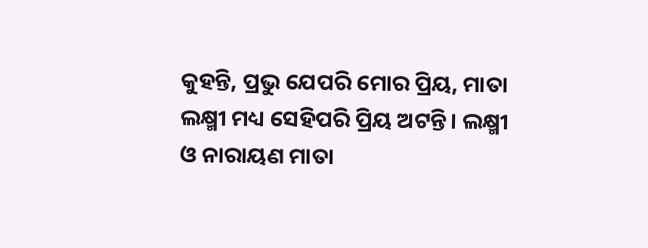କୁହନ୍ତି, ପ୍ରଭୁ ଯେପରି ମୋର ପ୍ରିୟ, ମାତା ଲକ୍ଷ୍ମୀ ମଧ୍ୟ ସେହିପରି ପ୍ରିୟ ଅଟନ୍ତି। ଲକ୍ଷ୍ମୀ ଓ ନାରାୟଣ ମାତା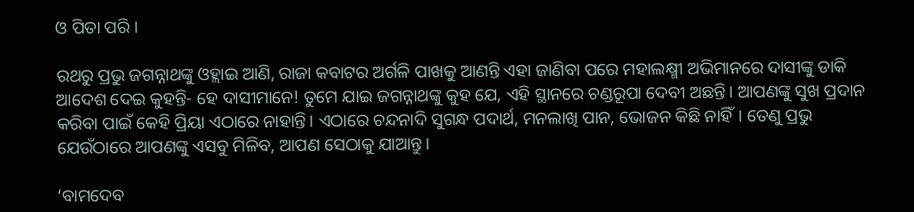ଓ ପିତା ପରି।

ରଥରୁ ପ୍ରଭୁ ଜଗନ୍ନାଥଙ୍କୁ ଓହ୍ଲାଇ ଆଣି, ରାଜା କବାଟର ଅର୍ଗଳି ପାଖକୁ ଆଣନ୍ତି ଏହା ଜାଣିବା ପରେ ମହାଲକ୍ଷ୍ମୀ ଅଭିମାନରେ ଦାସୀଙ୍କୁ ଡାକି ଆଦେଶ ଦେଇ କୁହନ୍ତି- ହେ ଦାସୀମାନେ! ତୁମେ ଯାଇ ଜଗନ୍ନାଥଙ୍କୁ କୁହ ଯେ, ଏହି ସ୍ଥାନରେ ଚଣ୍ଡରୂପା ଦେବୀ ଅଛନ୍ତି। ଆପଣଙ୍କୁ ସୁଖ ପ୍ରଦାନ କରିବା ପାଇଁ କେହି ପ୍ରିୟା ଏଠାରେ ନାହାନ୍ତି। ଏଠାରେ ଚନ୍ଦନାଦି ସୁଗନ୍ଧ ପଦାର୍ଥ, ମନଲାଖି ପାନ, ଭୋଜନ କିଛି ନାହିଁ। ତେଣୁ ପ୍ରଭୁ ଯେଉଁଠାରେ ଆପଣଙ୍କୁ ଏସବୁ ମିଳିବ, ଆପଣ ସେଠାକୁ ଯାଆନ୍ତୁ।

‘ବାମଦେବ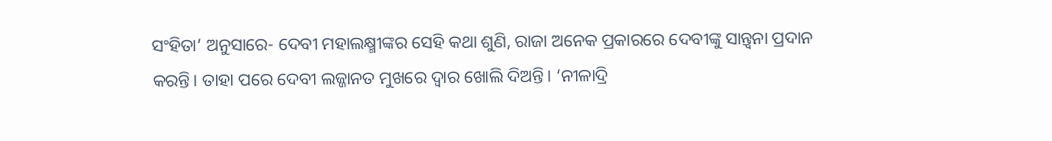ସଂହିତା’ ଅନୁସାରେ- ଦେବୀ ମହାଲକ୍ଷ୍ମୀଙ୍କର ସେହି କଥା ଶୁଣି, ରାଜା ଅନେକ ପ୍ରକାରରେ ଦେବୀଙ୍କୁ ସାନ୍ତ୍ୱନା ପ୍ରଦାନ କରନ୍ତି। ତାହା ପରେ ଦେବୀ ଲଜ୍ଜାନତ ମୁଖରେ ଦ୍ୱାର ଖୋଲି ଦିଅନ୍ତି। ‘ନୀଳାଦ୍ରି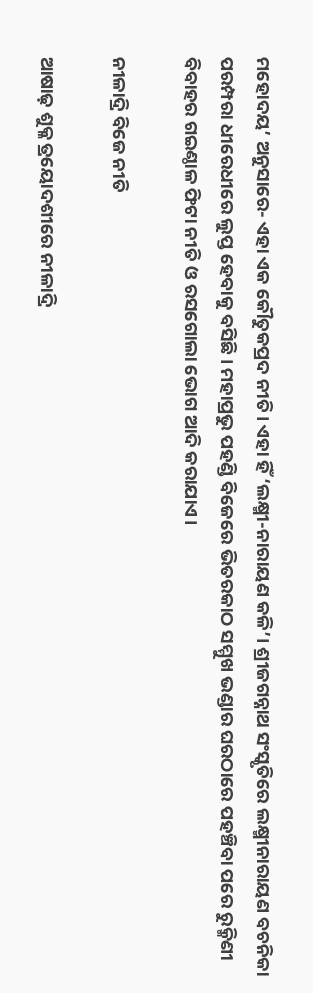ମହୋଦୟ’ ଅନୁସାରେ- ଏହା ଏକ କୌତୁକପ୍ରଦ ନୀତି। ଏହା ହିଁ ‘ଲକ୍ଷ୍ମୀ-ନାରାୟଣ କଳି’। ଶ୍ରୀଜଗନ୍ନାଥ ସଂସ୍କୃତିରେ ଲକ୍ଷ୍ମୀନାରାୟଣ ବଚନିକା ପରମ୍ପରା ଧୀରେଧୀରେ ଲୁପ୍ତ ହେବାକୁ ବସିଛି। ମହାପ୍ରଭୁ ପହଣ୍ଡି ବିଜେରେ ଭିତରକାଠ ସମ୍ମୁଖ ଭଣ୍ଡାର ଘରଠାରେ ପହଞ୍ଚିବା ପରେ ରୁକ୍ମିଣୀ ବିବାହର ଗଇଣ୍ଠାଳ ଫିଟା ନୀତି ଓ ରସଗୋଲା ଭୋଗ ଆଦି କରାଯାଏ।

ନୀଳାଦ୍ରି ବିଜେ ନୀତି

ଆଷାଢ଼ ଶୁକ୍ଳ ତ୍ରୟୋଦଶୀରେ ନୀଳାଦ୍ରି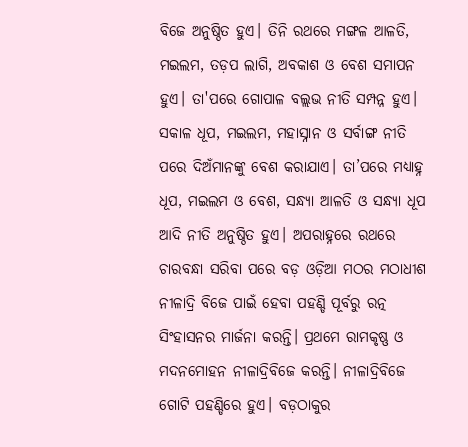ବିଜେ ଅନୁଷ୍ଠିତ ହୁଏ। ତିନି ରଥରେ ମଙ୍ଗଳ ଆଳତି, ମଇଲମ, ତଡ଼ପ ଲାଗି, ଅବକାଶ ଓ ବେଶ ସମାପନ ହୁଏ। ତା'ପରେ ଗୋପାଳ ବଲ୍ଲଭ ନୀତି ସମ୍ପନ୍ନ ହୁଏ। ସକାଳ ଧୂପ, ମଇଲମ, ମହାସ୍ନାନ ଓ ସର୍ବାଙ୍ଗ ନୀତି ପରେ ଦିଅଁମାନଙ୍କୁ ବେଶ କରାଯାଏ। ତା’ପରେ ମଧ୍ୟାହ୍ନ ଧୂପ, ମଇଲମ ଓ ବେଶ, ସନ୍ଧ୍ୟା ଆଳତି ଓ ସନ୍ଧ୍ୟା ଧୂପ ଆଦି ନୀତି ଅନୁଷ୍ଠିତ ହୁଏ। ଅପରାହ୍ନରେ ରଥରେ ଚାରବନ୍ଧା ସରିବା ପରେ ବଡ଼ ଓଡ଼ିଆ ମଠର ମଠାଧୀଶ ନୀଳାଦ୍ରି ବିଜେ ପାଇଁ ହେବା ପହଣ୍ଡି ପୂର୍ବରୁ ରତ୍ନ ସିଂହାସନର ମାର୍ଜନା କରନ୍ତି। ପ୍ରଥମେ ରାମକୃଷ୍ଣ ଓ ମଦନମୋହନ ନୀଳାଦ୍ରିବିଜେ କରନ୍ତି। ନୀଳାଦ୍ରିବିଜେ ଗୋଟି ପହଣ୍ଡିରେ ହୁଏ। ବଡ଼ଠାକୁର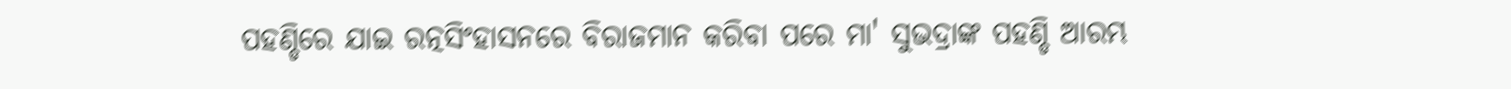ପହଣ୍ଡିରେ ଯାଇ ରତ୍ନସିଂହାସନରେ ବିରାଜମାନ କରିବା ପରେ ମା' ସୁଭଦ୍ରାଙ୍କ ପହଣ୍ଡି ଆରମ୍ଭ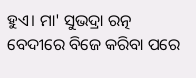ହୁଏ। ମା' ସୁଭଦ୍ରା ରତ୍ନ ବେଦୀରେ ବିଜେ କରିବା ପରେ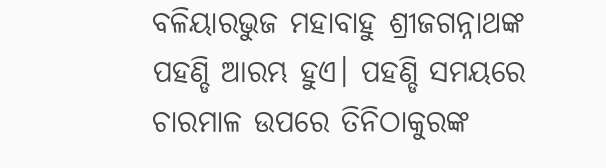ବଳିୟାରଭୁଜ ମହାବାହୁ ଶ୍ରୀଜଗନ୍ନାଥଙ୍କ ପହଣ୍ଡି ଆରମ୍ଭ ହୁଏ। ପହଣ୍ଡି ସମୟରେ ଚାରମାଳ ଉପରେ ତିନିଠାକୁରଙ୍କ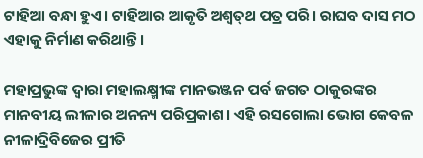ଟାହିଆ ବନ୍ଧା ହୁଏ। ଟାହିଆର ଆକୃତି ଅଶ୍ୱତ୍‌ଥ ପତ୍ର ପରି। ରାଘବ ଦାସ ମଠ ଏହାକୁ ନିର୍ମାଣ କରିଥାନ୍ତି।

ମହାପ୍ରଭୁଙ୍କ ଦ୍ଵାରା ମହାଲକ୍ଷ୍ମୀଙ୍କ ମାନଭଞ୍ଜନ ପର୍ବ ଜଗତ ଠାକୁରଙ୍କର ମାନବୀୟ ଲୀଳାର ଅନନ୍ୟ ପରିପ୍ରକାଶ। ଏହି ରସଗୋଲା ଭୋଗ କେବଳ ନୀଳାଦ୍ରିବିଜେର ପ୍ରୀତି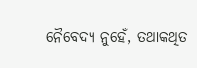ନୈବେଦ୍ୟ ନୁହେଁ, ତଥାକଥିତ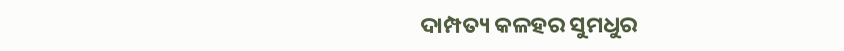ଦାମ୍ପତ୍ୟ କଳହର ସୁମଧୁର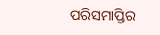ପରିସମାପ୍ତିର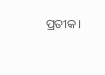ପ୍ରତୀକ।